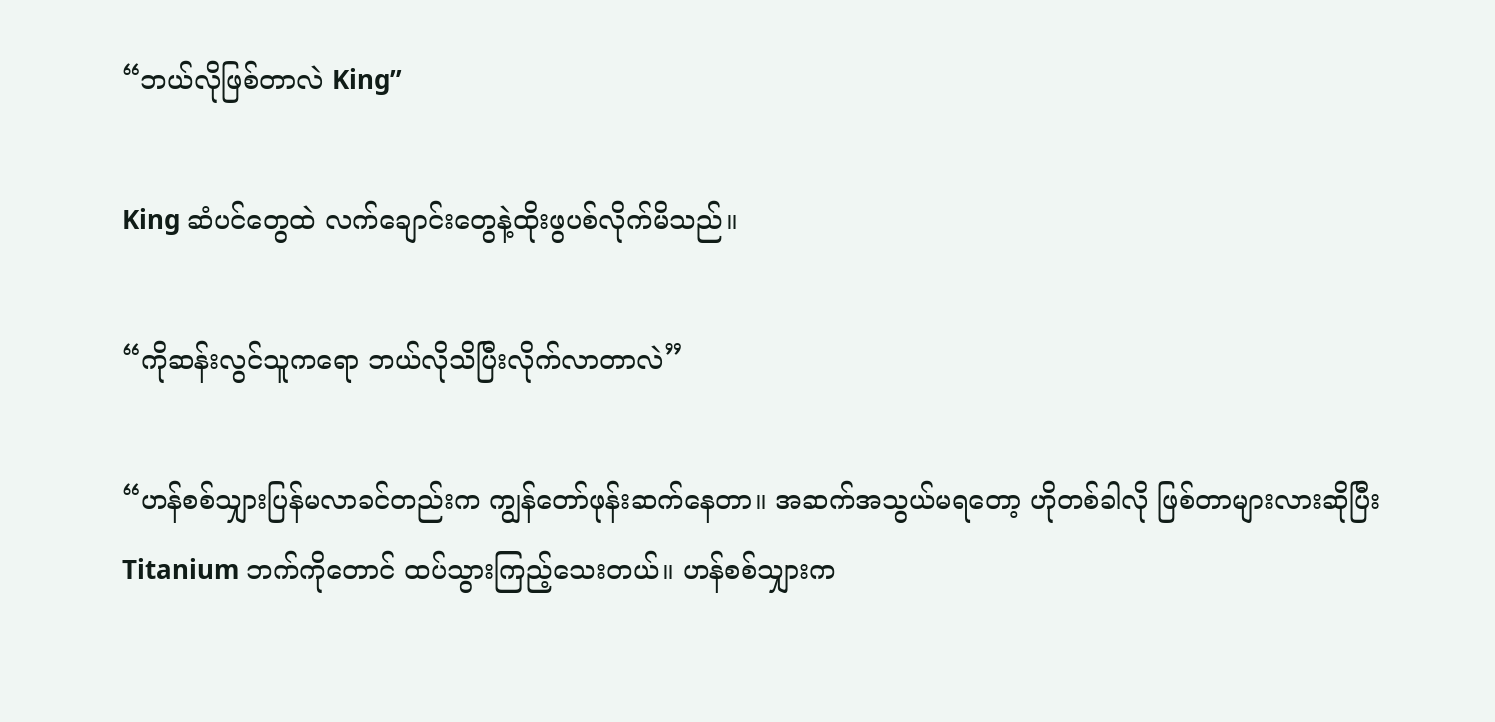“ဘယ်လိုဖြစ်တာလဲ King”

King ဆံပင်တွေထဲ လက်ချောင်းတွေနဲ့ထိုးဖွပစ်လိုက်မိသည်။

“ကိုဆန်းလွင်သူကရော ဘယ်လိုသိပြီးလိုက်လာတာလဲ”

“ဟန်စစ်သျှားပြန်မလာခင်တည်းက ကျွန်တော်ဖုန်းဆက်နေတာ။ အဆက်အသွယ်မရတော့ ဟိုတစ်ခါလို ဖြစ်တာများလားဆိုပြီး Titanium ဘက်ကိုတောင် ထပ်သွားကြည့်သေးတယ်။ ဟန်စစ်သျှားက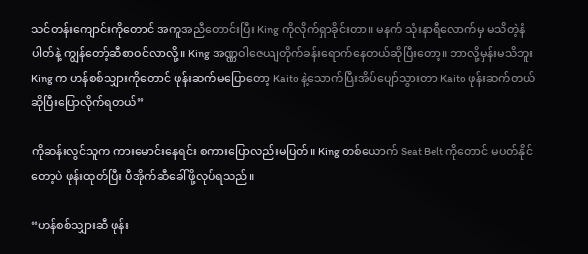သင်တန်းကျောင်းကိုတောင် အကူအညီတောင်းပြီး King ကိုလိုက်ရှာခိုင်းတာ။ မနက် သုံးနာရီလောက်မှ မသိတဲ့နံပါတ်နဲ့ ကျွန်တော့်ဆီစာဝင်လာလို့။ King အဏ္ဏဝါဇေယျတိုက်ခန်းရောက်နေတယ်ဆိုပြီးတော့။ ဘာလို့မှန်းမသိဘူး King က ဟန်စစ်သျှားကိုတောင် ဖုန်းဆက်မပြောတော့ Kaito နဲ့သောက်ပြီးအိပ်ပျော်သွားတာ Kaito ဖုန်းဆက်တယ်ဆိုပြီးပြောလိုက်ရတယ်”

ကိုဆန်းလွင်သူက ကားမောင်းနေရင်း စကားပြောလည်းမပြတ်။ King တစ်ယောက် Seat Belt ကိုတောင် မပတ်နိုင်တော့ပဲ ဖုန်းထုတ်ပြီး ပီအိုက်ဆီခေါ်ဖို့လုပ်ရသည်။

“ဟန်စစ်သျှားဆီ ဖုန်း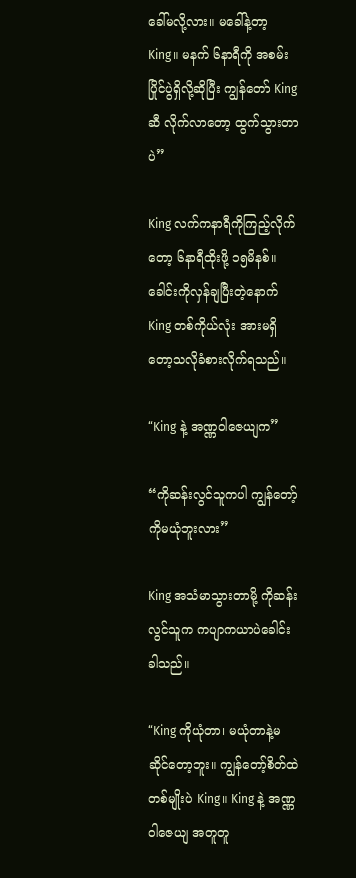ခေါ်မလို့လား။ မခေါ်နဲ့တာ့ King။ မနက် ၆နာရီကို အစမ်းပြိုင်ပွဲရှိလို့ဆိုပြီး ကျွန်တော် King ဆီ လိုက်လာတော့ ထွက်သွားတာပဲ”

King လက်ကနာရီကိုကြည့်လိုက်တော့ ၆နာရီထိုးဖို့ ၁၅မိနစ်။ ခေါင်းကိုလှန်ချပြီးတဲ့နောက် King တစ်ကိုယ်လုံး အားမရှိတော့သလိုခံစားလိုက်ရသည်။

“King နဲ့ အဏ္ဏဝါဇေယျက”

“ကိုဆန်းလွင်သူကပါ ကျွန်တော့်ကိုမယုံဘူးလား”

King အသံမာသွားတာမို့ ကိုဆန်းလွင်သူက ကပျာကယာပဲခေါင်းခါသည်။

“King ကိုယုံတာ၊ မယုံတာနဲ့မဆိုင်တော့ဘူး။ ကျွန်တော့်စိတ်ထဲတစ်မျိုးပဲ King။ King နဲ့ အဏ္ဏဝါဇေယျ အတူတူ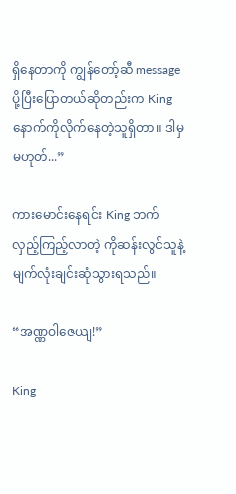ရှိနေတာကို ကျွန်တော့်ဆီ message ပို့ပြီးပြောတယ်ဆိုတည်းက King နောက်ကိုလိုက်နေတဲ့သူရှိတာ။ ဒါမှမဟုတ်...”

ကားမောင်းနေရင်း King ဘက်လှည့်ကြည့်လာတဲ့ ကိုဆန်းလွင်သူနဲ့ မျက်လုံးချင်းဆုံသွားရသည်။

“အဏ္ဏဝါဇေယျ!”

King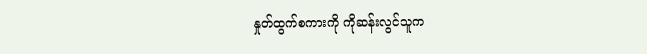နှုတ်ထွက်စကားကို ကိုဆန်းလွင်သူက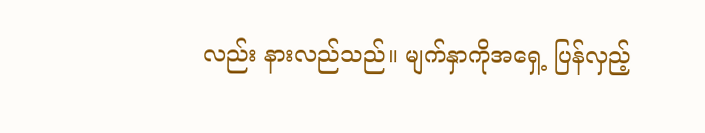လည်း နားလည်သည်။ မျက်နှာကိုအရှေ့ ပြန်လှည့်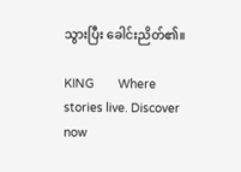သွားပြီး ခေါင်းညိတ်၏။

KING        Where stories live. Discover now